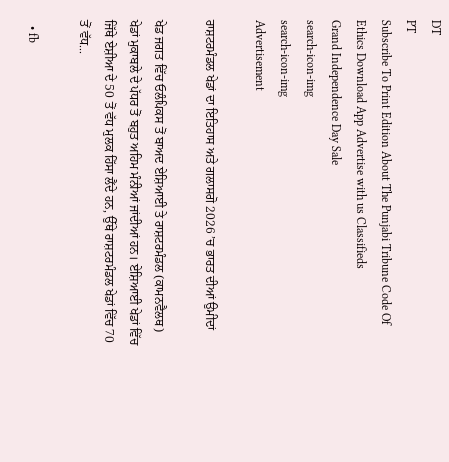DT
PT
Subscribe To Print Edition About The Punjabi Tribune Code Of Ethics Download App Advertise with us Classifieds
Grand Independence Day Sale
search-icon-img
search-icon-img
Advertisement

ਰਾਸ਼ਟਰਮੰਡਲ ਖੇਡਾਂ ਦਾ ਇਤਿਹਾਸ ਅਤੇ ਗਲਾਸਗੋ 2026 ’ਚ ਭਾਰਤ ਦੀਆਂ ਉਮੀਦਾਂ

ਖੇਡ ਜਗਤ ਵਿੱਚ ਓਲੰਪਿਕਸ ਤੋਂ ਬਾਅਦ ਏਸ਼ਿਆਈ ਤੇ ਰਾਸ਼ਟਰਮੰਡਲ (ਕਾਮਨਵੈਲਥ) ਖੇਡਾਂ ਮੁਕਾਬਲੇ ਦੇ ਪੱਧਰ ਤੋਂ ਬਹੁਤ ਅਹਿਮ ਮੰਨੀਆਂ ਜਾਂਦੀਆਂ ਹਨ। ਏਸ਼ਿਆਈ ਖੇਡਾਂ ਵਿੱਚ ਜਿੱਥੇ ਏਸ਼ੀਆ ਦੇ 50 ਤੋਂ ਵੱਧ ਮੁਲਕ ਹਿੱਸਾ ਲੈਂਦੇ ਹਨ, ਉੱਥੇ ਰਾਸ਼ਟਰਮੰਡਲ ਖੇਡਾਂ ਵਿੱਚ 70 ਤੋਂ ਵੱਧ...

  • fb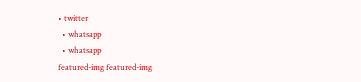• twitter
  • whatsapp
  • whatsapp
featured-img featured-img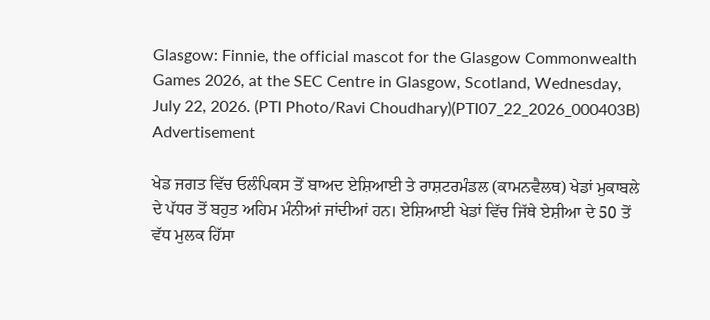Glasgow: Finnie, the official mascot for the Glasgow Commonwealth Games 2026, at the SEC Centre in Glasgow, Scotland, Wednesday, July 22, 2026. (PTI Photo/Ravi Choudhary)(PTI07_22_2026_000403B)
Advertisement

ਖੇਡ ਜਗਤ ਵਿੱਚ ਓਲੰਪਿਕਸ ਤੋਂ ਬਾਅਦ ਏਸ਼ਿਆਈ ਤੇ ਰਾਸ਼ਟਰਮੰਡਲ (ਕਾਮਨਵੈਲਥ) ਖੇਡਾਂ ਮੁਕਾਬਲੇ ਦੇ ਪੱਧਰ ਤੋਂ ਬਹੁਤ ਅਹਿਮ ਮੰਨੀਆਂ ਜਾਂਦੀਆਂ ਹਨ। ਏਸ਼ਿਆਈ ਖੇਡਾਂ ਵਿੱਚ ਜਿੱਥੇ ਏਸ਼ੀਆ ਦੇ 50 ਤੋਂ ਵੱਧ ਮੁਲਕ ਹਿੱਸਾ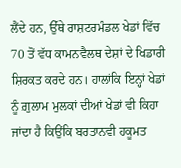ਲੈਂਦੇ ਹਨ, ਉੱਥੇ ਰਾਸ਼ਟਰਮੰਡਲ ਖੇਡਾਂ ਵਿੱਚ 70 ਤੋਂ ਵੱਧ ਕਾਮਨਵੈਲਥ ਦੇਸ਼ਾਂ ਦੇ ਖਿਡਾਰੀ ਸ਼ਿਰਕਤ ਕਰਦੇ ਹਨ। ਹਾਲਾਂਕਿ ਇਨ੍ਹਾਂ ਖੇਡਾਂ ਨੂੰ ਗ਼ੁਲਾਮ ਮੁਲਕਾਂ ਦੀਆਂ ਖੇਡਾਂ ਵੀ ਕਿਹਾ ਜਾਂਦਾ ਹੈ ਕਿਉਂਕਿ ਬਰਤਾਨਵੀ ਹਕੂਮਤ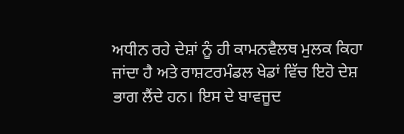ਅਧੀਨ ਰਹੇ ਦੇਸ਼ਾਂ ਨੂੰ ਹੀ ਕਾਮਨਵੈਲਥ ਮੁਲਕ ਕਿਹਾ ਜਾਂਦਾ ਹੈ ਅਤੇ ਰਾਸ਼ਟਰਮੰਡਲ ਖੇਡਾਂ ਵਿੱਚ ਇਹੋ ਦੇਸ਼ ਭਾਗ ਲੈਂਦੇ ਹਨ। ਇਸ ਦੇ ਬਾਵਜੂਦ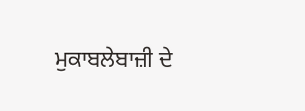ਮੁਕਾਬਲੇਬਾਜ਼ੀ ਦੇ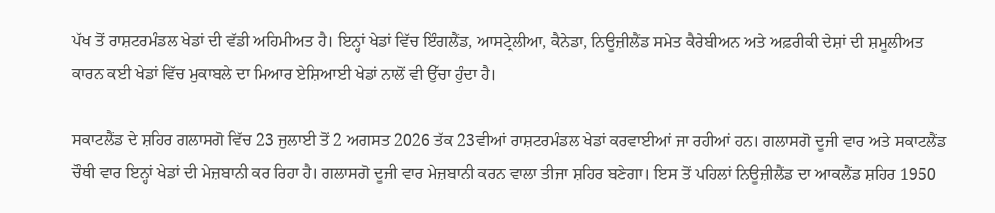ਪੱਖ ਤੋਂ ਰਾਸ਼ਟਰਮੰਡਲ ਖੇਡਾਂ ਦੀ ਵੱਡੀ ਅਹਿਮੀਅਤ ਹੈ। ਇਨ੍ਹਾਂ ਖੇਡਾਂ ਵਿੱਚ ਇੰਗਲੈਂਡ, ਆਸਟ੍ਰੇਲੀਆ, ਕੈਨੇਡਾ, ਨਿਊਜ਼ੀਲੈਂਡ ਸਮੇਤ ਕੈਰੇਬੀਅਨ ਅਤੇ ਅਫ਼ਰੀਕੀ ਦੇਸ਼ਾਂ ਦੀ ਸ਼ਮੂਲੀਅਤ ਕਾਰਨ ਕਈ ਖੇਡਾਂ ਵਿੱਚ ਮੁਕਾਬਲੇ ਦਾ ਮਿਆਰ ਏਸ਼ਿਆਈ ਖੇਡਾਂ ਨਾਲੋਂ ਵੀ ਉੱਚਾ ਹੁੰਦਾ ਹੈ।

ਸਕਾਟਲੈਂਡ ਦੇ ਸ਼ਹਿਰ ਗਲਾਸਗੋ ਵਿੱਚ 23 ਜੁਲਾਈ ਤੋਂ 2 ਅਗਸਤ 2026 ਤੱਕ 23ਵੀਆਂ ਰਾਸ਼ਟਰਮੰਡਲ ਖੇਡਾਂ ਕਰਵਾਈਆਂ ਜਾ ਰਹੀਆਂ ਹਨ। ਗਲਾਸਗੋ ਦੂਜੀ ਵਾਰ ਅਤੇ ਸਕਾਟਲੈਂਡ ਚੌਥੀ ਵਾਰ ਇਨ੍ਹਾਂ ਖੇਡਾਂ ਦੀ ਮੇਜ਼ਬਾਨੀ ਕਰ ਰਿਹਾ ਹੈ। ਗਲਾਸਗੋ ਦੂਜੀ ਵਾਰ ਮੇਜ਼ਬਾਨੀ ਕਰਨ ਵਾਲਾ ਤੀਜਾ ਸ਼ਹਿਰ ਬਣੇਗਾ। ਇਸ ਤੋਂ ਪਹਿਲਾਂ ਨਿਊਜ਼ੀਲੈਂਡ ਦਾ ਆਕਲੈਂਡ ਸ਼ਹਿਰ 1950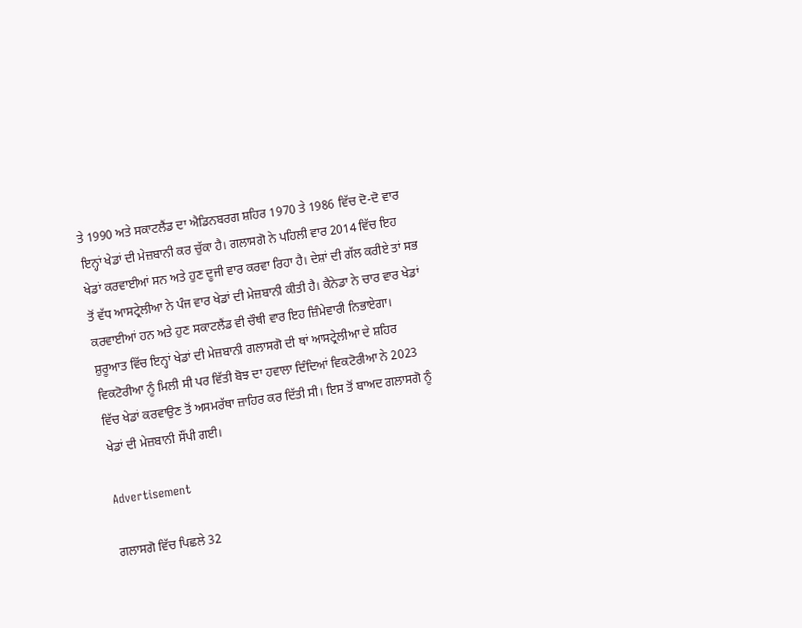ਤੇ 1990 ਅਤੇ ਸਕਾਟਲੈਂਡ ਦਾ ਐਡਿਨਬਰਗ ਸ਼ਹਿਰ 1970 ਤੇ 1986 ਵਿੱਚ ਦੋ-ਦੋ ਵਾਰ ਇਨ੍ਹਾਂ ਖੇਡਾਂ ਦੀ ਮੇਜ਼ਬਾਨੀ ਕਰ ਚੁੱਕਾ ਹੈ। ਗਲਾਸਗੋ ਨੇ ਪਹਿਲੀ ਵਾਰ 2014 ਵਿੱਚ ਇਹ ਖੇਡਾਂ ਕਰਵਾਈਆਂ ਸਨ ਅਤੇ ਹੁਣ ਦੂਜੀ ਵਾਰ ਕਰਵਾ ਰਿਹਾ ਹੈ। ਦੇਸ਼ਾਂ ਦੀ ਗੱਲ ਕਰੀਏ ਤਾਂ ਸਭ ਤੋਂ ਵੱਧ ਆਸਟ੍ਰੇਲੀਆ ਨੇ ਪੰਜ ਵਾਰ ਖੇਡਾਂ ਦੀ ਮੇਜ਼ਬਾਨੀ ਕੀਤੀ ਹੈ। ਕੈਨੇਡਾ ਨੇ ਚਾਰ ਵਾਰ ਖੇਡਾਂ ਕਰਵਾਈਆਂ ਹਨ ਅਤੇ ਹੁਣ ਸਕਾਟਲੈਂਡ ਵੀ ਚੌਥੀ ਵਾਰ ਇਹ ਜ਼ਿੰਮੇਵਾਰੀ ਨਿਭਾਏਗਾ। ਸ਼ੁਰੂਆਤ ਵਿੱਚ ਇਨ੍ਹਾਂ ਖੇਡਾਂ ਦੀ ਮੇਜ਼ਬਾਨੀ ਗਲਾਸਗੋ ਦੀ ਥਾਂ ਆਸਟ੍ਰੇਲੀਆ ਦੇ ਸ਼ਹਿਰ ਵਿਕਟੋਰੀਆ ਨੂੰ ਮਿਲੀ ਸੀ ਪਰ ਵਿੱਤੀ ਬੋਝ ਦਾ ਹਵਾਲਾ ਦਿੰਦਿਆਂ ਵਿਕਟੋਰੀਆ ਨੇ 2023 ਵਿੱਚ ਖੇਡਾਂ ਕਰਵਾਉਣ ਤੋਂ ਅਸਮਰੱਥਾ ਜ਼ਾਹਿਰ ਕਰ ਦਿੱਤੀ ਸੀ। ਇਸ ਤੋਂ ਬਾਅਦ ਗਲਾਸਗੋ ਨੂੰ ਖੇਡਾਂ ਦੀ ਮੇਜ਼ਬਾਨੀ ਸੌਂਪੀ ਗਈ।

Advertisement

ਗਲਾਸਗੋ ਵਿੱਚ ਪਿਛਲੇ 32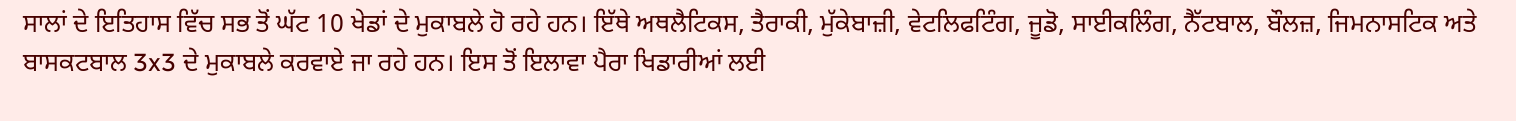ਸਾਲਾਂ ਦੇ ਇਤਿਹਾਸ ਵਿੱਚ ਸਭ ਤੋਂ ਘੱਟ 10 ਖੇਡਾਂ ਦੇ ਮੁਕਾਬਲੇ ਹੋ ਰਹੇ ਹਨ। ਇੱਥੇ ਅਥਲੈਟਿਕਸ, ਤੈਰਾਕੀ, ਮੁੱਕੇਬਾਜ਼ੀ, ਵੇਟਲਿਫਟਿੰਗ, ਜੂਡੋ, ਸਾਈਕਲਿੰਗ, ਨੈੱਟਬਾਲ, ਬੌਲਜ਼, ਜਿਮਨਾਸਟਿਕ ਅਤੇ ਬਾਸਕਟਬਾਲ 3x3 ਦੇ ਮੁਕਾਬਲੇ ਕਰਵਾਏ ਜਾ ਰਹੇ ਹਨ। ਇਸ ਤੋਂ ਇਲਾਵਾ ਪੈਰਾ ਖਿਡਾਰੀਆਂ ਲਈ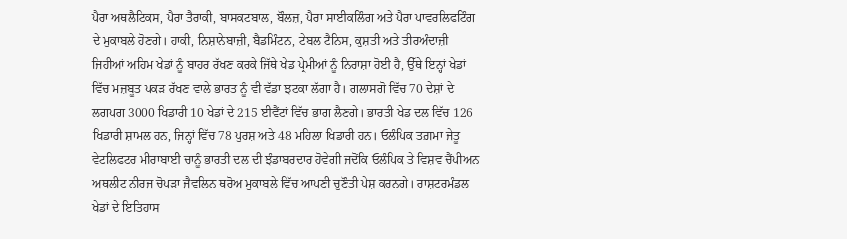ਪੈਰਾ ਅਥਲੈਟਿਕਸ, ਪੈਰਾ ਤੈਰਾਕੀ, ਬਾਸਕਟਬਾਲ, ਬੌਲਜ਼, ਪੈਰਾ ਸਾਈਕਲਿੰਗ ਅਤੇ ਪੈਰਾ ਪਾਵਰਲਿਫਟਿੰਗ ਦੇ ਮੁਕਾਬਲੇ ਹੋਣਗੇ। ਹਾਕੀ, ਨਿਸ਼ਾਨੇਬਾਜ਼ੀ, ਬੈਡਮਿੰਟਨ, ਟੇਬਲ ਟੈਨਿਸ, ਕੁਸ਼ਤੀ ਅਤੇ ਤੀਰਅੰਦਾਜ਼ੀ ਜਿਹੀਆਂ ਅਹਿਮ ਖੇਡਾਂ ਨੂੰ ਬਾਹਰ ਰੱਖਣ ਕਰਕੇ ਜਿੱਥੇ ਖੇਡ ਪ੍ਰੇਮੀਆਂ ਨੂੰ ਨਿਰਾਸ਼ਾ ਹੋਈ ਹੈ, ਉੱਥੇ ਇਨ੍ਹਾਂ ਖੇਡਾਂ ਵਿੱਚ ਮਜ਼ਬੂਤ ਪਕੜ ਰੱਖਣ ਵਾਲੇ ਭਾਰਤ ਨੂੰ ਵੀ ਵੱਡਾ ਝਟਕਾ ਲੱਗਾ ਹੈ। ਗਲਾਸਗੋ ਵਿੱਚ 70 ਦੇਸ਼ਾਂ ਦੇ ਲਗਪਗ 3000 ਖਿਡਾਰੀ 10 ਖੇਡਾਂ ਦੇ 215 ਈਵੈਂਟਾਂ ਵਿੱਚ ਭਾਗ ਲੈਣਗੇ। ਭਾਰਤੀ ਖੇਡ ਦਲ ਵਿੱਚ 126 ਖਿਡਾਰੀ ਸ਼ਾਮਲ ਹਨ, ਜਿਨ੍ਹਾਂ ਵਿੱਚ 78 ਪੁਰਸ਼ ਅਤੇ 48 ਮਹਿਲਾ ਖਿਡਾਰੀ ਹਨ। ਓਲੰਪਿਕ ਤਗ਼ਮਾ ਜੇਤੂ ਵੇਟਲਿਫਟਰ ਮੀਰਾਬਾਈ ਚਾਨੂੰ ਭਾਰਤੀ ਦਲ ਦੀ ਝੰਡਾਬਰਦਾਰ ਹੋਵੇਗੀ ਜਦੋਂਕਿ ਓਲੰਪਿਕ ਤੇ ਵਿਸ਼ਵ ਚੈਂਪੀਅਨ ਅਥਲੀਟ ਨੀਰਜ ਚੋਪੜਾ ਜੈਵਲਿਨ ਥਰੋਅ ਮੁਕਾਬਲੇ ਵਿੱਚ ਆਪਣੀ ਚੁਣੌਤੀ ਪੇਸ਼ ਕਰਨਗੇ। ਰਾਸ਼ਟਰਮੰਡਲ ਖੇਡਾਂ ਦੇ ਇਤਿਹਾਸ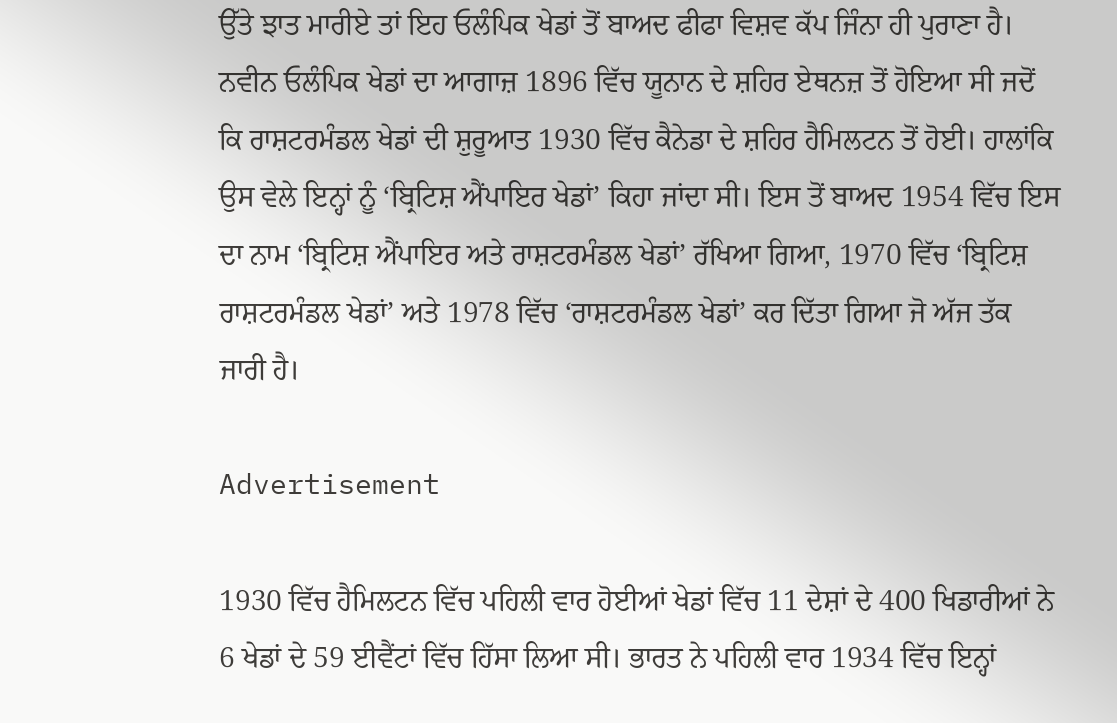ਉੱਤੇ ਝਾਤ ਮਾਰੀਏ ਤਾਂ ਇਹ ਓਲੰਪਿਕ ਖੇਡਾਂ ਤੋਂ ਬਾਅਦ ਫੀਫਾ ਵਿਸ਼ਵ ਕੱਪ ਜਿੰਨਾ ਹੀ ਪੁਰਾਣਾ ਹੈ। ਨਵੀਨ ਓਲੰਪਿਕ ਖੇਡਾਂ ਦਾ ਆਗਾਜ਼ 1896 ਵਿੱਚ ਯੂਨਾਨ ਦੇ ਸ਼ਹਿਰ ਏਥਨਜ਼ ਤੋਂ ਹੋਇਆ ਸੀ ਜਦੋਂ ਕਿ ਰਾਸ਼ਟਰਮੰਡਲ ਖੇਡਾਂ ਦੀ ਸ਼ੁਰੂਆਤ 1930 ਵਿੱਚ ਕੈਨੇਡਾ ਦੇ ਸ਼ਹਿਰ ਹੈਮਿਲਟਨ ਤੋਂ ਹੋਈ। ਹਾਲਾਂਕਿ ਉਸ ਵੇਲੇ ਇਨ੍ਹਾਂ ਨੂੰ ‘ਬ੍ਰਿਟਿਸ਼ ਐਂਪਾਇਰ ਖੇਡਾਂ’ ਕਿਹਾ ਜਾਂਦਾ ਸੀ। ਇਸ ਤੋਂ ਬਾਅਦ 1954 ਵਿੱਚ ਇਸ ਦਾ ਨਾਮ ‘ਬ੍ਰਿਟਿਸ਼ ਐਂਪਾਇਰ ਅਤੇ ਰਾਸ਼ਟਰਮੰਡਲ ਖੇਡਾਂ’ ਰੱਖਿਆ ਗਿਆ, 1970 ਵਿੱਚ ‘ਬ੍ਰਿਟਿਸ਼ ਰਾਸ਼ਟਰਮੰਡਲ ਖੇਡਾਂ’ ਅਤੇ 1978 ਵਿੱਚ ‘ਰਾਸ਼ਟਰਮੰਡਲ ਖੇਡਾਂ’ ਕਰ ਦਿੱਤਾ ਗਿਆ ਜੋ ਅੱਜ ਤੱਕ ਜਾਰੀ ਹੈ।

Advertisement

1930 ਵਿੱਚ ਹੈਮਿਲਟਨ ਵਿੱਚ ਪਹਿਲੀ ਵਾਰ ਹੋਈਆਂ ਖੇਡਾਂ ਵਿੱਚ 11 ਦੇਸ਼ਾਂ ਦੇ 400 ਖਿਡਾਰੀਆਂ ਨੇ 6 ਖੇਡਾਂ ਦੇ 59 ਈਵੈਂਟਾਂ ਵਿੱਚ ਹਿੱਸਾ ਲਿਆ ਸੀ। ਭਾਰਤ ਨੇ ਪਹਿਲੀ ਵਾਰ 1934 ਵਿੱਚ ਇਨ੍ਹਾਂ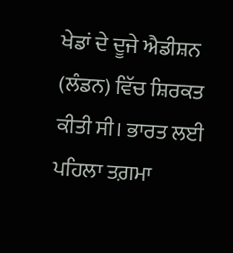ਖੇਡਾਂ ਦੇ ਦੂਜੇ ਐਡੀਸ਼ਨ (ਲੰਡਨ) ਵਿੱਚ ਸ਼ਿਰਕਤ ਕੀਤੀ ਸੀ। ਭਾਰਤ ਲਈ ਪਹਿਲਾ ਤਗ਼ਮਾ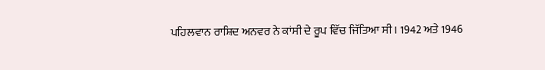ਪਹਿਲਵਾਨ ਰਾਸ਼ਿਦ ਅਨਵਰ ਨੇ ਕਾਂਸੀ ਦੇ ਰੂਪ ਵਿੱਚ ਜਿੱਤਿਆ ਸੀ। 1942 ਅਤੇ 1946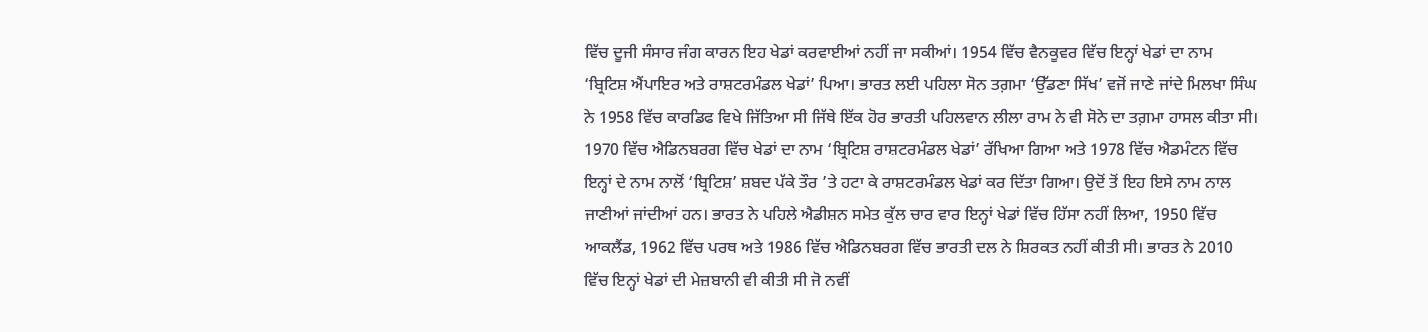ਵਿੱਚ ਦੂਜੀ ਸੰਸਾਰ ਜੰਗ ਕਾਰਨ ਇਹ ਖੇਡਾਂ ਕਰਵਾਈਆਂ ਨਹੀਂ ਜਾ ਸਕੀਆਂ। 1954 ਵਿੱਚ ਵੈਨਕੂਵਰ ਵਿੱਚ ਇਨ੍ਹਾਂ ਖੇਡਾਂ ਦਾ ਨਾਮ ‘ਬ੍ਰਿਟਿਸ਼ ਐਂਪਾਇਰ ਅਤੇ ਰਾਸ਼ਟਰਮੰਡਲ ਖੇਡਾਂ’ ਪਿਆ। ਭਾਰਤ ਲਈ ਪਹਿਲਾ ਸੋਨ ਤਗ਼ਮਾ ‘ਉੱਡਣਾ ਸਿੱਖ’ ਵਜੋਂ ਜਾਣੇ ਜਾਂਦੇ ਮਿਲਖਾ ਸਿੰਘ ਨੇ 1958 ਵਿੱਚ ਕਾਰਡਿਫ ਵਿਖੇ ਜਿੱਤਿਆ ਸੀ ਜਿੱਥੇ ਇੱਕ ਹੋਰ ਭਾਰਤੀ ਪਹਿਲਵਾਨ ਲੀਲਾ ਰਾਮ ਨੇ ਵੀ ਸੋਨੇ ਦਾ ਤਗ਼ਮਾ ਹਾਸਲ ਕੀਤਾ ਸੀ। 1970 ਵਿੱਚ ਐਡਿਨਬਰਗ ਵਿੱਚ ਖੇਡਾਂ ਦਾ ਨਾਮ ‘ਬ੍ਰਿਟਿਸ਼ ਰਾਸ਼ਟਰਮੰਡਲ ਖੇਡਾਂ’ ਰੱਖਿਆ ਗਿਆ ਅਤੇ 1978 ਵਿੱਚ ਐਡਮੰਟਨ ਵਿੱਚ ਇਨ੍ਹਾਂ ਦੇ ਨਾਮ ਨਾਲੋਂ ‘ਬ੍ਰਿਟਿਸ਼’ ਸ਼ਬਦ ਪੱਕੇ ਤੌਰ ’ਤੇ ਹਟਾ ਕੇ ਰਾਸ਼ਟਰਮੰਡਲ ਖੇਡਾਂ ਕਰ ਦਿੱਤਾ ਗਿਆ। ਉਦੋਂ ਤੋਂ ਇਹ ਇਸੇ ਨਾਮ ਨਾਲ ਜਾਣੀਆਂ ਜਾਂਦੀਆਂ ਹਨ। ਭਾਰਤ ਨੇ ਪਹਿਲੇ ਐਡੀਸ਼ਨ ਸਮੇਤ ਕੁੱਲ ਚਾਰ ਵਾਰ ਇਨ੍ਹਾਂ ਖੇਡਾਂ ਵਿੱਚ ਹਿੱਸਾ ਨਹੀਂ ਲਿਆ, 1950 ਵਿੱਚ ਆਕਲੈਂਡ, 1962 ਵਿੱਚ ਪਰਥ ਅਤੇ 1986 ਵਿੱਚ ਐਡਿਨਬਰਗ ਵਿੱਚ ਭਾਰਤੀ ਦਲ ਨੇ ਸ਼ਿਰਕਤ ਨਹੀਂ ਕੀਤੀ ਸੀ। ਭਾਰਤ ਨੇ 2010 ਵਿੱਚ ਇਨ੍ਹਾਂ ਖੇਡਾਂ ਦੀ ਮੇਜ਼ਬਾਨੀ ਵੀ ਕੀਤੀ ਸੀ ਜੋ ਨਵੀਂ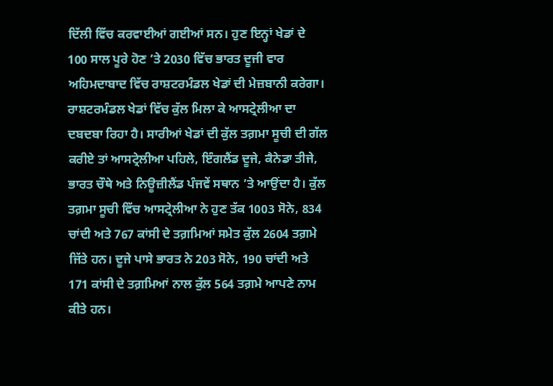ਦਿੱਲੀ ਵਿੱਚ ਕਰਵਾਈਆਂ ਗਈਆਂ ਸਨ। ਹੁਣ ਇਨ੍ਹਾਂ ਖੇਡਾਂ ਦੇ 100 ਸਾਲ ਪੂਰੇ ਹੋਣ ’ਤੇ 2030 ਵਿੱਚ ਭਾਰਤ ਦੂਜੀ ਵਾਰ ਅਹਿਮਦਾਬਾਦ ਵਿੱਚ ਰਾਸ਼ਟਰਮੰਡਲ ਖੇਡਾਂ ਦੀ ਮੇਜ਼ਬਾਨੀ ਕਰੇਗਾ। ਰਾਸ਼ਟਰਮੰਡਲ ਖੇਡਾਂ ਵਿੱਚ ਕੁੱਲ ਮਿਲਾ ਕੇ ਆਸਟ੍ਰੇਲੀਆ ਦਾ ਦਬਦਬਾ ਰਿਹਾ ਹੈ। ਸਾਰੀਆਂ ਖੇਡਾਂ ਦੀ ਕੁੱਲ ਤਗ਼ਮਾ ਸੂਚੀ ਦੀ ਗੱਲ ਕਰੀਏ ਤਾਂ ਆਸਟ੍ਰੇਲੀਆ ਪਹਿਲੇ, ਇੰਗਲੈਂਡ ਦੂਜੇ, ਕੈਨੇਡਾ ਤੀਜੇ, ਭਾਰਤ ਚੌਥੇ ਅਤੇ ਨਿਊਜ਼ੀਲੈਂਡ ਪੰਜਵੇਂ ਸਥਾਨ ’ਤੇ ਆਉਂਦਾ ਹੈ। ਕੁੱਲ ਤਗ਼ਮਾ ਸੂਚੀ ਵਿੱਚ ਆਸਟ੍ਰੇਲੀਆ ਨੇ ਹੁਣ ਤੱਕ 1003 ਸੋਨੇ, 834 ਚਾਂਦੀ ਅਤੇ 767 ਕਾਂਸੀ ਦੇ ਤਗ਼ਮਿਆਂ ਸਮੇਤ ਕੁੱਲ 2604 ਤਗ਼ਮੇ ਜਿੱਤੇ ਹਨ। ਦੂਜੇ ਪਾਸੇ ਭਾਰਤ ਨੇ 203 ਸੋਨੇ, 190 ਚਾਂਦੀ ਅਤੇ 171 ਕਾਂਸੀ ਦੇ ਤਗ਼ਮਿਆਂ ਨਾਲ ਕੁੱਲ 564 ਤਗ਼ਮੇ ਆਪਣੇ ਨਾਮ ਕੀਤੇ ਹਨ।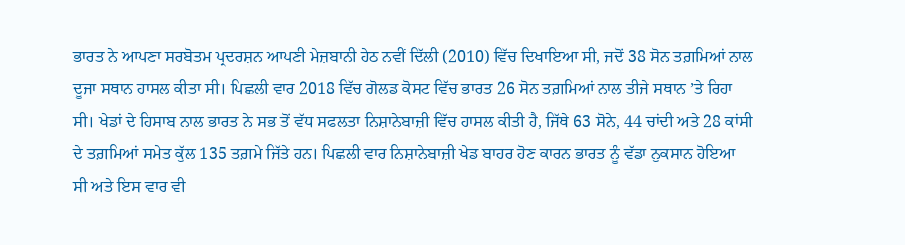ਭਾਰਤ ਨੇ ਆਪਣਾ ਸਰਬੋਤਮ ਪ੍ਰਦਰਸ਼ਨ ਆਪਣੀ ਮੇਜ਼ਬਾਨੀ ਹੇਠ ਨਵੀਂ ਦਿੱਲੀ (2010) ਵਿੱਚ ਦਿਖਾਇਆ ਸੀ, ਜਦੋਂ 38 ਸੋਨ ਤਗ਼ਮਿਆਂ ਨਾਲ ਦੂਜਾ ਸਥਾਨ ਹਾਸਲ ਕੀਤਾ ਸੀ। ਪਿਛਲੀ ਵਾਰ 2018 ਵਿੱਚ ਗੋਲਡ ਕੋਸਟ ਵਿੱਚ ਭਾਰਤ 26 ਸੋਨ ਤਗ਼ਮਿਆਂ ਨਾਲ ਤੀਜੇ ਸਥਾਨ ’ਤੇ ਰਿਹਾ ਸੀ। ਖੇਡਾਂ ਦੇ ਹਿਸਾਬ ਨਾਲ ਭਾਰਤ ਨੇ ਸਭ ਤੋਂ ਵੱਧ ਸਫਲਤਾ ਨਿਸ਼ਾਨੇਬਾਜ਼ੀ ਵਿੱਚ ਹਾਸਲ ਕੀਤੀ ਹੈ, ਜਿੱਥੇ 63 ਸੋਨੇ, 44 ਚਾਂਦੀ ਅਤੇ 28 ਕਾਂਸੀ ਦੇ ਤਗ਼ਮਿਆਂ ਸਮੇਤ ਕੁੱਲ 135 ਤਗ਼ਮੇ ਜਿੱਤੇ ਹਨ। ਪਿਛਲੀ ਵਾਰ ਨਿਸ਼ਾਨੇਬਾਜ਼ੀ ਖੇਡ ਬਾਹਰ ਹੋਣ ਕਾਰਨ ਭਾਰਤ ਨੂੰ ਵੱਡਾ ਨੁਕਸਾਨ ਹੋਇਆ ਸੀ ਅਤੇ ਇਸ ਵਾਰ ਵੀ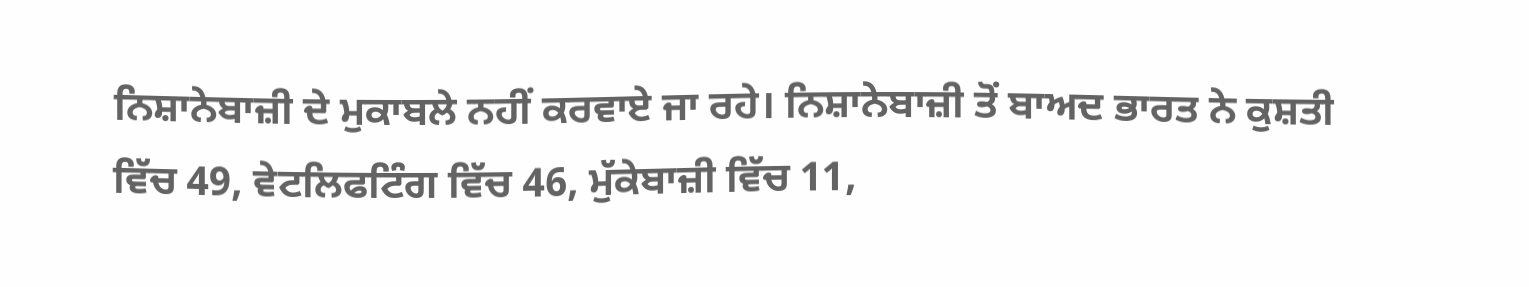ਨਿਸ਼ਾਨੇਬਾਜ਼ੀ ਦੇ ਮੁਕਾਬਲੇ ਨਹੀਂ ਕਰਵਾਏ ਜਾ ਰਹੇ। ਨਿਸ਼ਾਨੇਬਾਜ਼ੀ ਤੋਂ ਬਾਅਦ ਭਾਰਤ ਨੇ ਕੁਸ਼ਤੀ ਵਿੱਚ 49, ਵੇਟਲਿਫਟਿੰਗ ਵਿੱਚ 46, ਮੁੱਕੇਬਾਜ਼ੀ ਵਿੱਚ 11,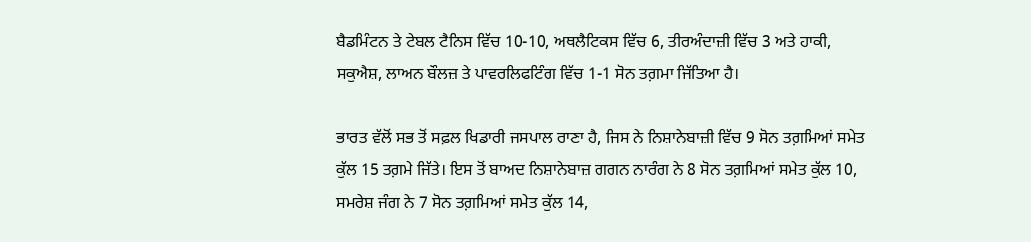ਬੈਡਮਿੰਟਨ ਤੇ ਟੇਬਲ ਟੈਨਿਸ ਵਿੱਚ 10-10, ਅਥਲੈਟਿਕਸ ਵਿੱਚ 6, ਤੀਰਅੰਦਾਜ਼ੀ ਵਿੱਚ 3 ਅਤੇ ਹਾਕੀ, ਸਕੁਐਸ਼, ਲਾਅਨ ਬੌਲਜ਼ ਤੇ ਪਾਵਰਲਿਫਟਿੰਗ ਵਿੱਚ 1-1 ਸੋਨ ਤਗ਼ਮਾ ਜਿੱਤਿਆ ਹੈ।

ਭਾਰਤ ਵੱਲੋਂ ਸਭ ਤੋਂ ਸਫ਼ਲ ਖਿਡਾਰੀ ਜਸਪਾਲ ਰਾਣਾ ਹੈ, ਜਿਸ ਨੇ ਨਿਸ਼ਾਨੇਬਾਜ਼ੀ ਵਿੱਚ 9 ਸੋਨ ਤਗ਼ਮਿਆਂ ਸਮੇਤ ਕੁੱਲ 15 ਤਗ਼ਮੇ ਜਿੱਤੇ। ਇਸ ਤੋਂ ਬਾਅਦ ਨਿਸ਼ਾਨੇਬਾਜ਼ ਗਗਨ ਨਾਰੰਗ ਨੇ 8 ਸੋਨ ਤਗ਼ਮਿਆਂ ਸਮੇਤ ਕੁੱਲ 10, ਸਮਰੇਸ਼ ਜੰਗ ਨੇ 7 ਸੋਨ ਤਗ਼ਮਿਆਂ ਸਮੇਤ ਕੁੱਲ 14,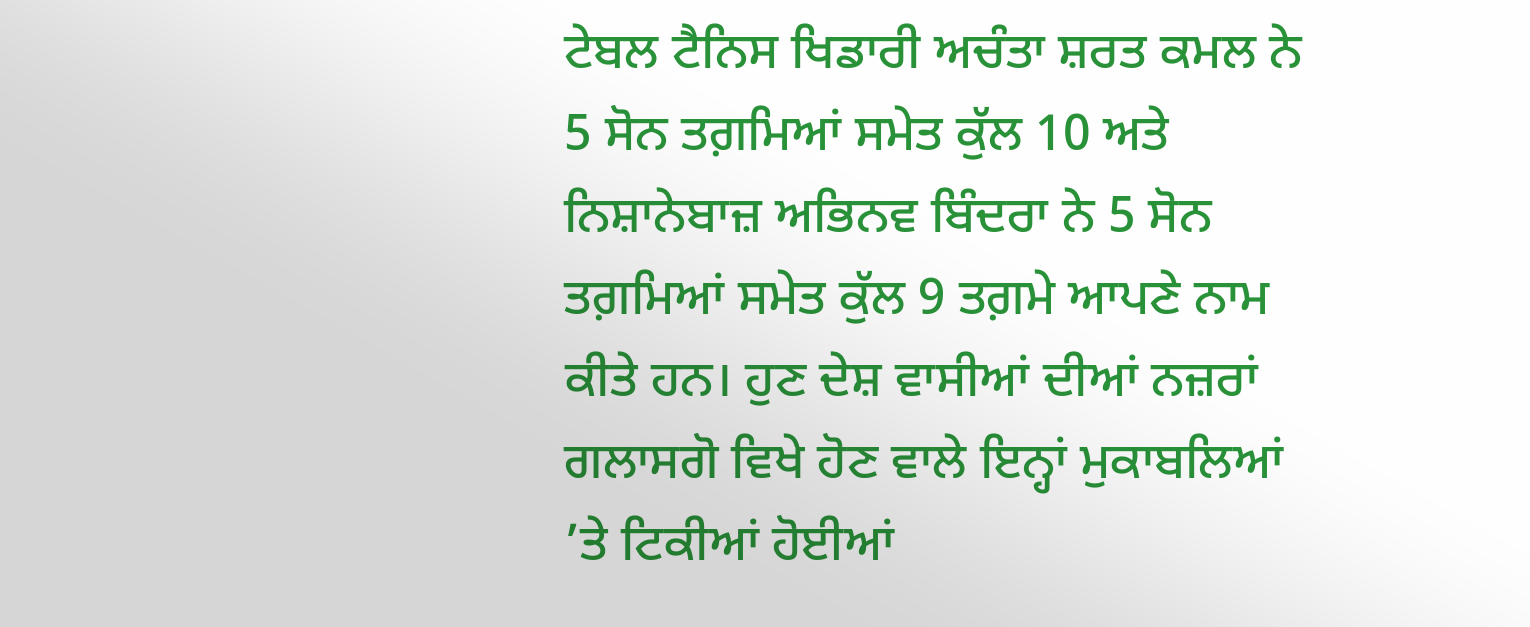ਟੇਬਲ ਟੈਨਿਸ ਖਿਡਾਰੀ ਅਚੰਤਾ ਸ਼ਰਤ ਕਮਲ ਨੇ 5 ਸੋਨ ਤਗ਼ਮਿਆਂ ਸਮੇਤ ਕੁੱਲ 10 ਅਤੇ ਨਿਸ਼ਾਨੇਬਾਜ਼ ਅਭਿਨਵ ਬਿੰਦਰਾ ਨੇ 5 ਸੋਨ ਤਗ਼ਮਿਆਂ ਸਮੇਤ ਕੁੱਲ 9 ਤਗ਼ਮੇ ਆਪਣੇ ਨਾਮ ਕੀਤੇ ਹਨ। ਹੁਣ ਦੇਸ਼ ਵਾਸੀਆਂ ਦੀਆਂ ਨਜ਼ਰਾਂ ਗਲਾਸਗੋ ਵਿਖੇ ਹੋਣ ਵਾਲੇ ਇਨ੍ਹਾਂ ਮੁਕਾਬਲਿਆਂ ’ਤੇ ਟਿਕੀਆਂ ਹੋਈਆਂ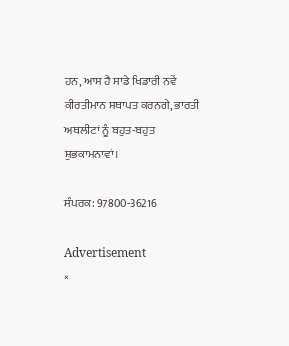ਹਨ, ਆਸ ਹੈ ਸਾਡੇ ਖਿਡਾਰੀ ਨਵੇਂ ਕੀਰਤੀਮਾਨ ਸਥਾਪਤ ਕਰਨਗੇ, ਭਾਰਤੀ ਅਥਲੀਟਾਂ ਨੂੰ ਬਹੁਤ-ਬਹੁਤ ਸ਼ੁਭਕਾਮਨਾਵਾਂ।

ਸੰਪਰਕ: 97800-36216

Advertisement
×